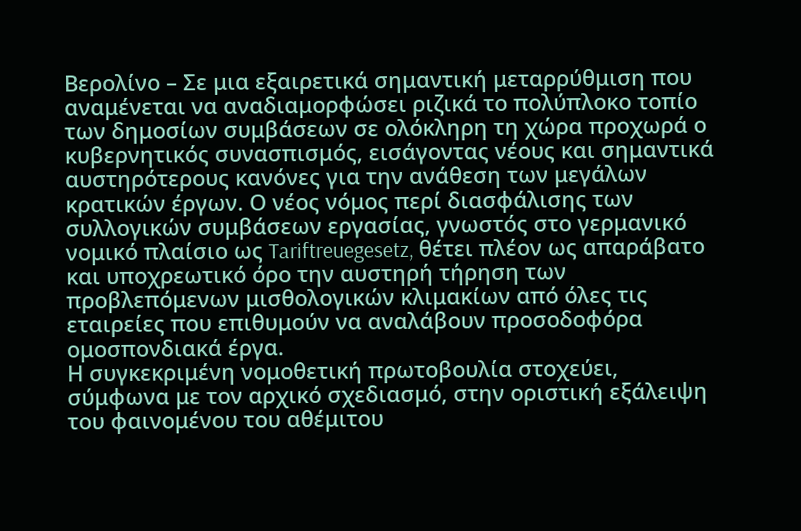Βερολίνο – Σε μια εξαιρετικά σημαντική μεταρρύθμιση που αναμένεται να αναδιαμορφώσει ριζικά το πολύπλοκο τοπίο των δημοσίων συμβάσεων σε ολόκληρη τη χώρα προχωρά ο κυβερνητικός συνασπισμός, εισάγοντας νέους και σημαντικά αυστηρότερους κανόνες για την ανάθεση των μεγάλων κρατικών έργων. Ο νέος νόμος περί διασφάλισης των συλλογικών συμβάσεων εργασίας, γνωστός στο γερμανικό νομικό πλαίσιο ως Tariftreuegesetz, θέτει πλέον ως απαράβατο και υποχρεωτικό όρο την αυστηρή τήρηση των προβλεπόμενων μισθολογικών κλιμακίων από όλες τις εταιρείες που επιθυμούν να αναλάβουν προσοδοφόρα ομοσπονδιακά έργα.
Η συγκεκριμένη νομοθετική πρωτοβουλία στοχεύει, σύμφωνα με τον αρχικό σχεδιασμό, στην οριστική εξάλειψη του φαινομένου του αθέμιτου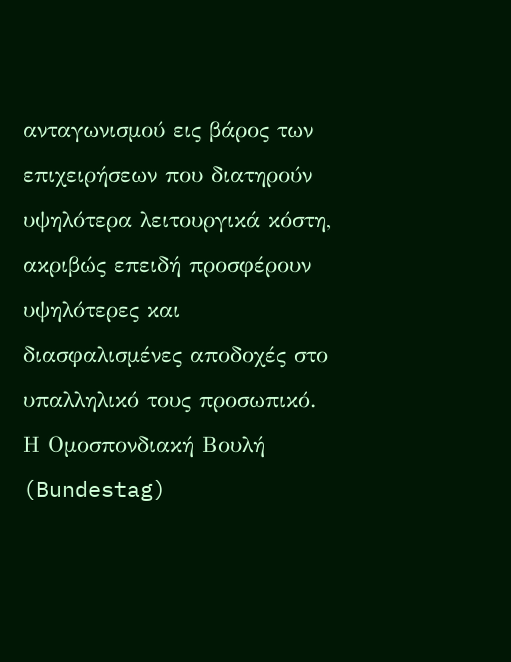ανταγωνισμού εις βάρος των επιχειρήσεων που διατηρούν υψηλότερα λειτουργικά κόστη, ακριβώς επειδή προσφέρουν υψηλότερες και διασφαλισμένες αποδοχές στο υπαλληλικό τους προσωπικό. Η Ομοσπονδιακή Βουλή (Bundestag)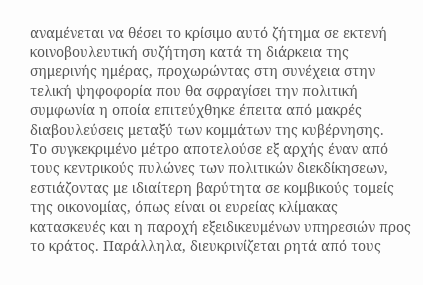αναμένεται να θέσει το κρίσιμο αυτό ζήτημα σε εκτενή κοινοβουλευτική συζήτηση κατά τη διάρκεια της σημερινής ημέρας, προχωρώντας στη συνέχεια στην τελική ψηφοφορία που θα σφραγίσει την πολιτική συμφωνία η οποία επιτεύχθηκε έπειτα από μακρές διαβουλεύσεις μεταξύ των κομμάτων της κυβέρνησης.
Το συγκεκριμένο μέτρο αποτελούσε εξ αρχής έναν από τους κεντρικούς πυλώνες των πολιτικών διεκδίκησεων, εστιάζοντας με ιδιαίτερη βαρύτητα σε κομβικούς τομείς της οικονομίας, όπως είναι οι ευρείας κλίμακας κατασκευές και η παροχή εξειδικευμένων υπηρεσιών προς το κράτος. Παράλληλα, διευκρινίζεται ρητά από τους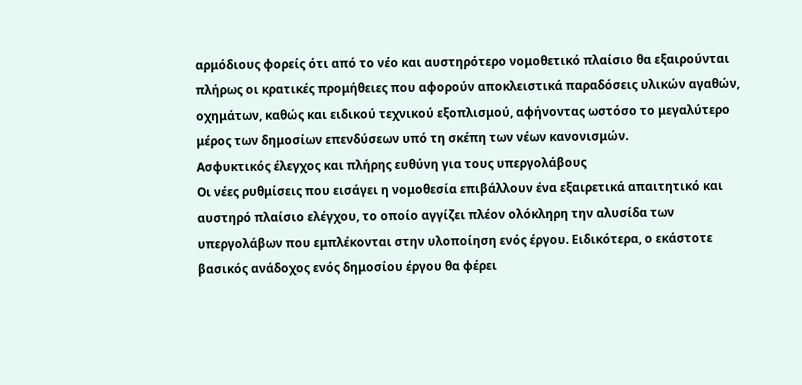αρμόδιους φορείς ότι από το νέο και αυστηρότερο νομοθετικό πλαίσιο θα εξαιρούνται πλήρως οι κρατικές προμήθειες που αφορούν αποκλειστικά παραδόσεις υλικών αγαθών, οχημάτων, καθώς και ειδικού τεχνικού εξοπλισμού, αφήνοντας ωστόσο το μεγαλύτερο μέρος των δημοσίων επενδύσεων υπό τη σκέπη των νέων κανονισμών.
Ασφυκτικός έλεγχος και πλήρης ευθύνη για τους υπεργολάβους
Οι νέες ρυθμίσεις που εισάγει η νομοθεσία επιβάλλουν ένα εξαιρετικά απαιτητικό και αυστηρό πλαίσιο ελέγχου, το οποίο αγγίζει πλέον ολόκληρη την αλυσίδα των υπεργολάβων που εμπλέκονται στην υλοποίηση ενός έργου. Ειδικότερα, ο εκάστοτε βασικός ανάδοχος ενός δημοσίου έργου θα φέρει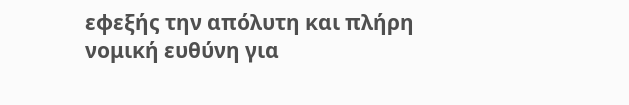εφεξής την απόλυτη και πλήρη νομική ευθύνη για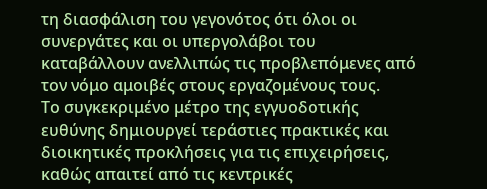τη διασφάλιση του γεγονότος ότι όλοι οι συνεργάτες και οι υπεργολάβοι του καταβάλλουν ανελλιπώς τις προβλεπόμενες από τον νόμο αμοιβές στους εργαζομένους τους.
Το συγκεκριμένο μέτρο της εγγυοδοτικής ευθύνης δημιουργεί τεράστιες πρακτικές και διοικητικές προκλήσεις για τις επιχειρήσεις, καθώς απαιτεί από τις κεντρικές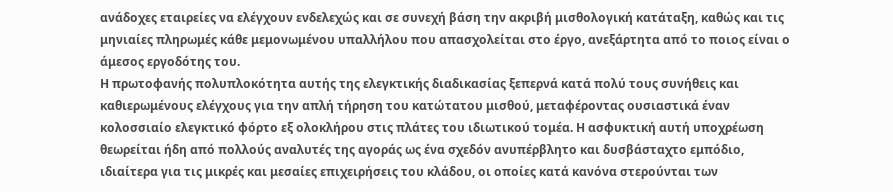ανάδοχες εταιρείες να ελέγχουν ενδελεχώς και σε συνεχή βάση την ακριβή μισθολογική κατάταξη, καθώς και τις μηνιαίες πληρωμές κάθε μεμονωμένου υπαλλήλου που απασχολείται στο έργο, ανεξάρτητα από το ποιος είναι ο άμεσος εργοδότης του.
Η πρωτοφανής πολυπλοκότητα αυτής της ελεγκτικής διαδικασίας ξεπερνά κατά πολύ τους συνήθεις και καθιερωμένους ελέγχους για την απλή τήρηση του κατώτατου μισθού, μεταφέροντας ουσιαστικά έναν κολοσσιαίο ελεγκτικό φόρτο εξ ολοκλήρου στις πλάτες του ιδιωτικού τομέα. Η ασφυκτική αυτή υποχρέωση θεωρείται ήδη από πολλούς αναλυτές της αγοράς ως ένα σχεδόν ανυπέρβλητο και δυσβάσταχτο εμπόδιο, ιδιαίτερα για τις μικρές και μεσαίες επιχειρήσεις του κλάδου, οι οποίες κατά κανόνα στερούνται των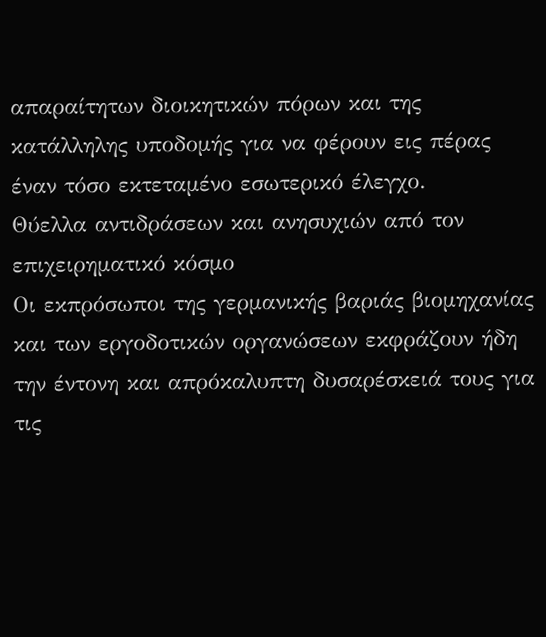απαραίτητων διοικητικών πόρων και της κατάλληλης υποδομής για να φέρουν εις πέρας έναν τόσο εκτεταμένο εσωτερικό έλεγχο.
Θύελλα αντιδράσεων και ανησυχιών από τον επιχειρηματικό κόσμο
Οι εκπρόσωποι της γερμανικής βαριάς βιομηχανίας και των εργοδοτικών οργανώσεων εκφράζουν ήδη την έντονη και απρόκαλυπτη δυσαρέσκειά τους για τις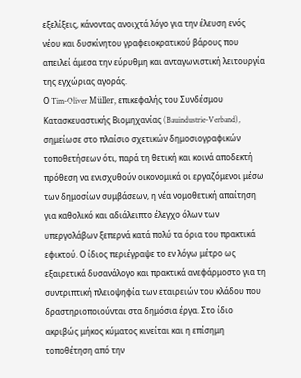εξελίξεις, κάνοντας ανοιχτά λόγο για την έλευση ενός νέου και δυσκίνητου γραφειοκρατικού βάρους που απειλεί άμεσα την εύρυθμη και ανταγωνιστική λειτουργία της εγχώριας αγοράς.
Ο Tim-Oliver Müller, επικεφαλής του Συνδέσμου Κατασκευαστικής Βιομηχανίας (Bauindustrie-Verband), σημείωσε στο πλαίσιο σχετικών δημοσιογραφικών τοποθετήσεων ότι, παρά τη θετική και κοινά αποδεκτή πρόθεση να ενισχυθούν οικονομικά οι εργαζόμενοι μέσω των δημοσίων συμβάσεων, η νέα νομοθετική απαίτηση για καθολικό και αδιάλειπτο έλεγχο όλων των υπεργολάβων ξεπερνά κατά πολύ τα όρια του πρακτικά εφικτού. Ο ίδιος περιέγραψε το εν λόγω μέτρο ως εξαιρετικά δυσανάλογο και πρακτικά ανεφάρμοστο για τη συντριπτική πλειοψηφία των εταιρειών του κλάδου που δραστηριοποιούνται στα δημόσια έργα. Στο ίδιο ακριβώς μήκος κύματος κινείται και η επίσημη τοποθέτηση από την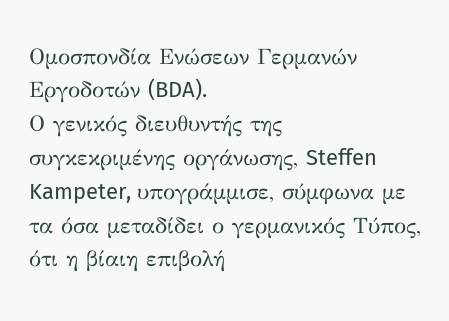Ομοσπονδία Ενώσεων Γερμανών Εργοδοτών (BDA).
Ο γενικός διευθυντής της συγκεκριμένης οργάνωσης, Steffen Kampeter, υπογράμμισε, σύμφωνα με τα όσα μεταδίδει ο γερμανικός Τύπος, ότι η βίαιη επιβολή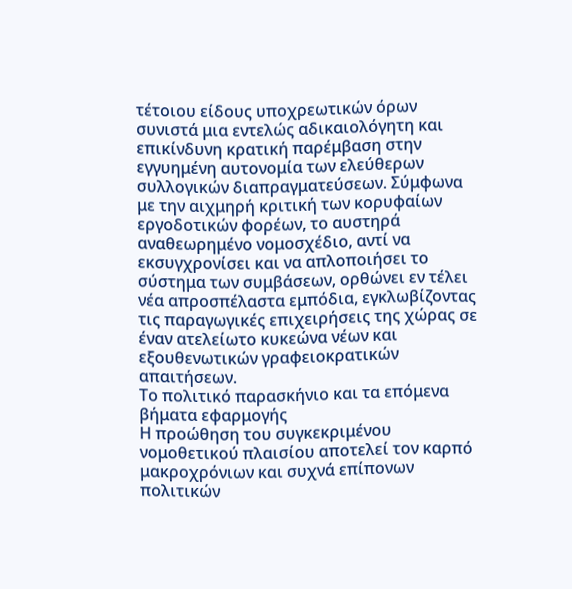τέτοιου είδους υποχρεωτικών όρων συνιστά μια εντελώς αδικαιολόγητη και επικίνδυνη κρατική παρέμβαση στην εγγυημένη αυτονομία των ελεύθερων συλλογικών διαπραγματεύσεων. Σύμφωνα με την αιχμηρή κριτική των κορυφαίων εργοδοτικών φορέων, το αυστηρά αναθεωρημένο νομοσχέδιο, αντί να εκσυγχρονίσει και να απλοποιήσει το σύστημα των συμβάσεων, ορθώνει εν τέλει νέα απροσπέλαστα εμπόδια, εγκλωβίζοντας τις παραγωγικές επιχειρήσεις της χώρας σε έναν ατελείωτο κυκεώνα νέων και εξουθενωτικών γραφειοκρατικών απαιτήσεων.
Το πολιτικό παρασκήνιο και τα επόμενα βήματα εφαρμογής
Η προώθηση του συγκεκριμένου νομοθετικού πλαισίου αποτελεί τον καρπό μακροχρόνιων και συχνά επίπονων πολιτικών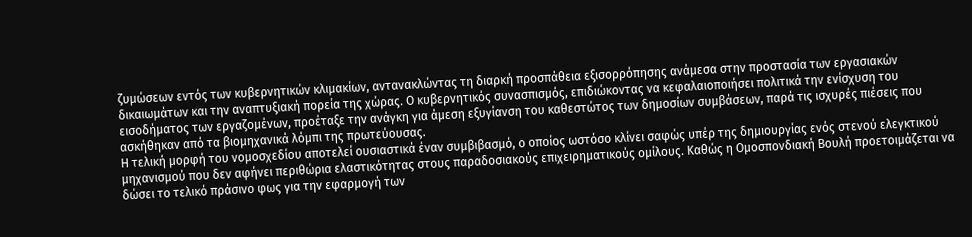ζυμώσεων εντός των κυβερνητικών κλιμακίων, αντανακλώντας τη διαρκή προσπάθεια εξισορρόπησης ανάμεσα στην προστασία των εργασιακών δικαιωμάτων και την αναπτυξιακή πορεία της χώρας. Ο κυβερνητικός συνασπισμός, επιδιώκοντας να κεφαλαιοποιήσει πολιτικά την ενίσχυση του εισοδήματος των εργαζομένων, προέταξε την ανάγκη για άμεση εξυγίανση του καθεστώτος των δημοσίων συμβάσεων, παρά τις ισχυρές πιέσεις που ασκήθηκαν από τα βιομηχανικά λόμπι της πρωτεύουσας.
Η τελική μορφή του νομοσχεδίου αποτελεί ουσιαστικά έναν συμβιβασμό, ο οποίος ωστόσο κλίνει σαφώς υπέρ της δημιουργίας ενός στενού ελεγκτικού μηχανισμού που δεν αφήνει περιθώρια ελαστικότητας στους παραδοσιακούς επιχειρηματικούς ομίλους. Καθώς η Ομοσπονδιακή Βουλή προετοιμάζεται να δώσει το τελικό πράσινο φως για την εφαρμογή των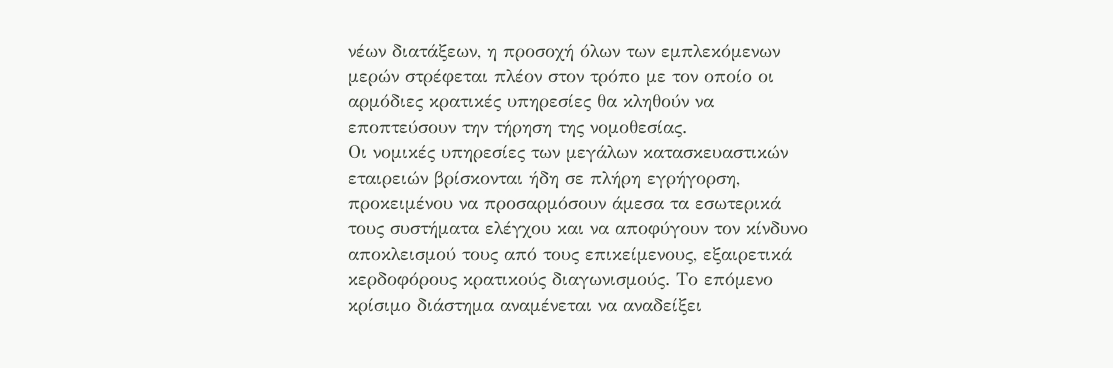νέων διατάξεων, η προσοχή όλων των εμπλεκόμενων μερών στρέφεται πλέον στον τρόπο με τον οποίο οι αρμόδιες κρατικές υπηρεσίες θα κληθούν να εποπτεύσουν την τήρηση της νομοθεσίας.
Οι νομικές υπηρεσίες των μεγάλων κατασκευαστικών εταιρειών βρίσκονται ήδη σε πλήρη εγρήγορση, προκειμένου να προσαρμόσουν άμεσα τα εσωτερικά τους συστήματα ελέγχου και να αποφύγουν τον κίνδυνο αποκλεισμού τους από τους επικείμενους, εξαιρετικά κερδοφόρους κρατικούς διαγωνισμούς. Το επόμενο κρίσιμο διάστημα αναμένεται να αναδείξει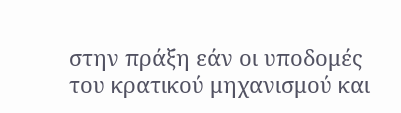στην πράξη εάν οι υποδομές του κρατικού μηχανισμού και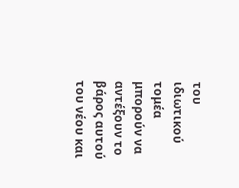του ιδιωτικού τομέα μπορούν να αντέξουν το βάρος αυτού του νέου και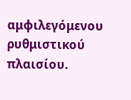αμφιλεγόμενου ρυθμιστικού πλαισίου.